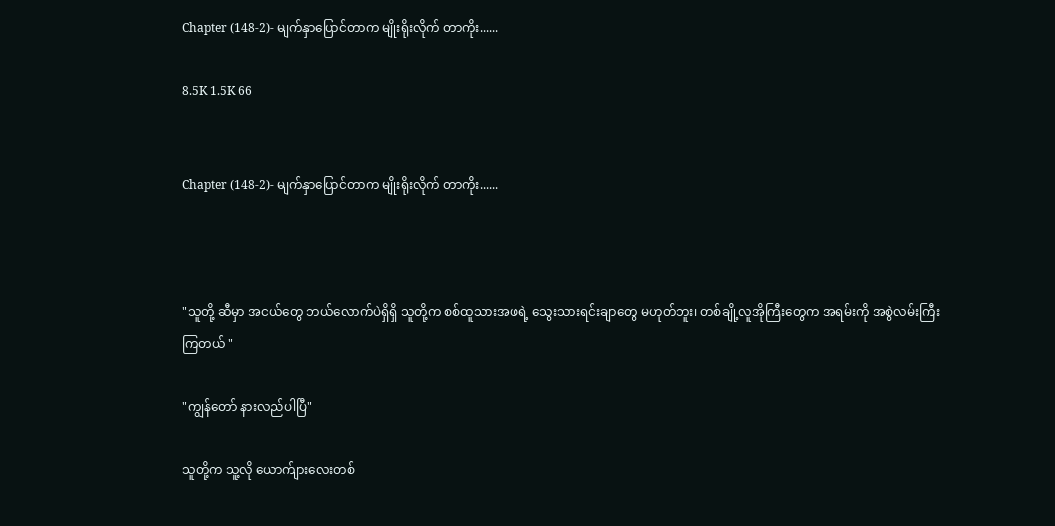Chapter (148-2)- မျက်နှာပြောင်တာက မျိုးရိုးလိုက် တာကိုး......

8.5K 1.5K 66


Chapter (148-2)- မျက်နှာပြောင်တာက မျိုးရိုးလိုက် တာကိုး......



"သူတို့ ဆီမှာ အငယ်တွေ ဘယ်လောက်ပဲရှိရှိ သူတို့က စစ်ထူသားအဖရဲ့ သွေးသားရင်းချာတွေ မဟုတ်ဘူး၊ တစ်ချို့လူအိုကြီးတွေက အရမ်းကို အစွဲလမ်းကြီး ကြတယ် "

"ကျွန်တော် နားလည်ပါပြီ"

သူတို့က သူ့လို ယောက်ျားလေးတစ်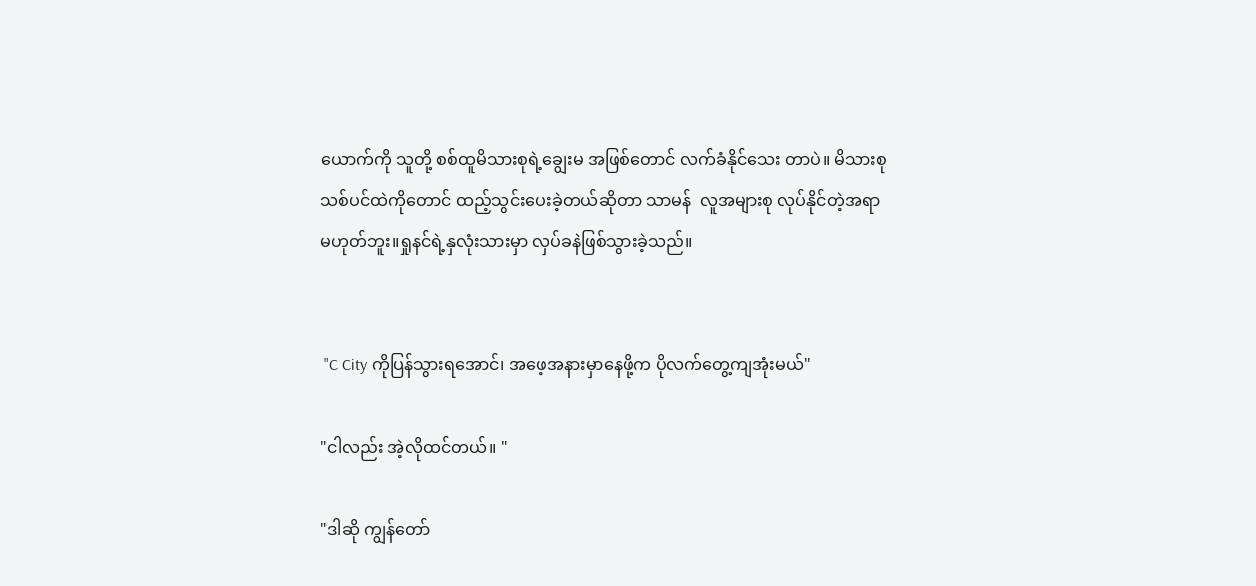ယောက်ကို သူတို့ စစ်ထူမိသားစုရဲ့ချွေးမ အဖြစ်တောင် လက်ခံနိုင်သေး တာပဲ။ မိသားစုသစ်ပင်ထဲကိုတောင် ထည့်သွင်းပေးခဲ့တယ်ဆိုတာ သာမန်  လူအများစု လုပ်နိုင်တဲ့အရာ မဟုတ်ဘူး။ရှုနင်ရဲ့နှလုံးသားမှာ လှပ်ခနဲဖြစ်သွားခဲ့သည်။


 "C City ကိုပြန်သွားရအောင်၊ အဖေ့အနားမှာနေဖို့က ပိုလက်တွေ့ကျအုံးမယ်"

"ငါလည်း အဲ့လိုထင်တယ်။ "

"ဒါဆို ကျွန်တော်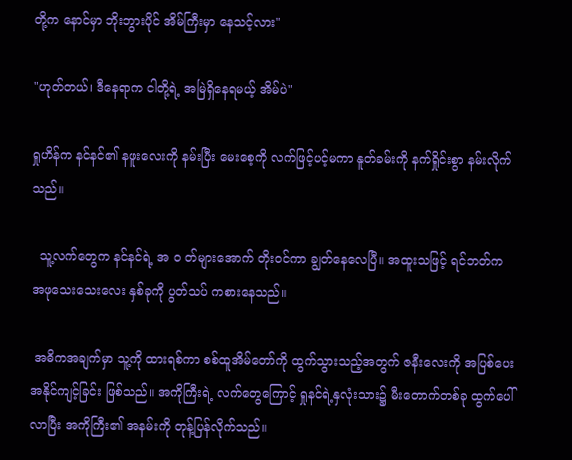တို့က နောင်မှာ ဘိုးဘွားပိုင် အိမ်ကြီးမှာ နေသင့်လား"

"ဟုတ်တယ်၊ ဒီနေရာက ငါတို့ရဲ့ အမြဲရှိနေရမယ့် အိမ်ပဲ"

ရှုဟိန်က နင်နင်၏ နဖူးလေးကို နမ်းပြီး မေးစေ့ကို လက်ဖြင့်ပင့်မကာ နူတ်ခမ်းကို နက်ရှိုင်းစွာ နမ်းလိုက်သည်။

  သူ့လက်တွေက နင်နင်ရဲ့ အ ၀ တ်များအောက် တိုးဝင်ကာ ချွတ်နေလေပြီ။ အထူးသဖြင့် ရင်ဘတ်က အဖုသေးသေးလေး နှစ်ခုကို ပွတ်သပ် ကစားနေသည်။

 အဓိကအချက်မှာ သူ့ကို ထားရစ်ကာ စစ်ထူအိမ်တော်ကို ထွက်သွားသည့်အတွက် ဇနီးလေးကို အပြစ်ပေး အနိုင်ကျင့်ခြင်း ဖြစ်သည်။ အကိုကြီးရဲ့ လက်တွေကြောင့် ရှုနင်ရဲ့နှလုံးသား၌ မီးတောက်တစ်ခု ထွက်ပေါ်လာပြီး အကိုကြီး၏ အနမ်းကို တုန့်ပြန်လိုက်သည်။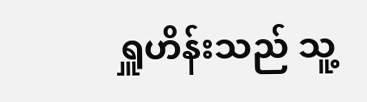ရှူဟိန်းသည် သူ့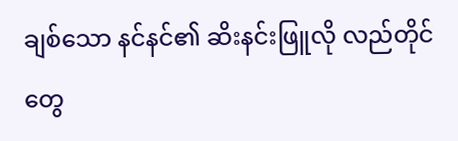ချစ်သော နင်နင်၏ ဆိးနင်းဖြူလို လည်တိုင်တွေ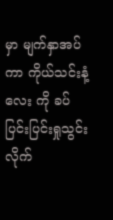မှာ မျက်နှာအပ်ကာ ကိုယ်သင်းနံ့လေး ကို ခပ်ပြင်းပြင်းရှုသွင်းလိုက်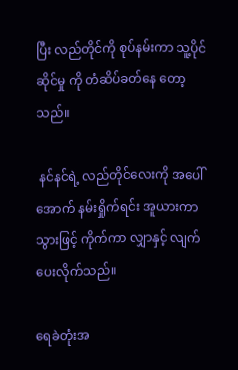ပြီး လည်တိုင်ကို စုပ်နမ်းကာ သူ့ပိုင်ဆိုင်မှု ကို တံဆိပ်ခတ်နေ တော့သည်။

 နင်နင်ရဲ့ လည်တိုင်လေးကို အပေါ်အောက် နမ်းရှိုက်ရင်း အူယားကာ သွားဖြင့် ကိုက်ကာ လျှာနှင့် လျက်ပေးလိုက်သည်။

ရေခဲတုံးအ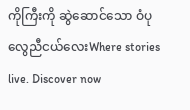ကိုကြီးကို ဆွဲဆောင်သော ဝံပုလွေညီငယ်လေးWhere stories live. Discover now